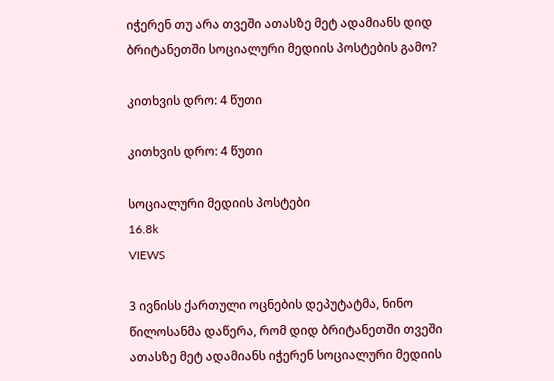იჭერენ თუ არა თვეში ათასზე მეტ ადამიანს დიდ ბრიტანეთში სოციალური მედიის პოსტების გამო?

კითხვის დრო: 4 წუთი

კითხვის დრო: 4 წუთი

სოციალური მედიის პოსტები
16.8k
VIEWS

3 ივნისს ქართული ოცნების დეპუტატმა, ნინო წილოსანმა დაწერა, რომ დიდ ბრიტანეთში თვეში ათასზე მეტ ადამიანს იჭერენ სოციალური მედიის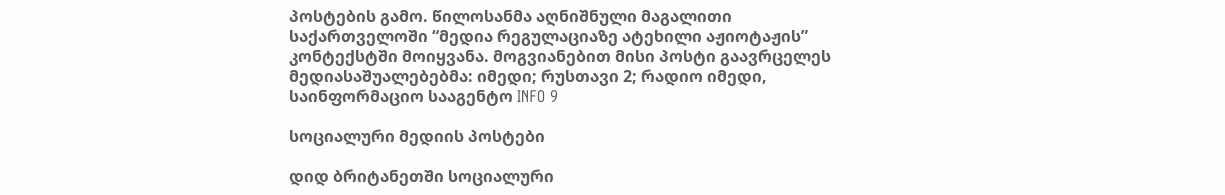პოსტების გამო. წილოსანმა აღნიშნული მაგალითი საქართველოში “მედია რეგულაციაზე ატეხილი აჟიოტაჟის” კონტექსტში მოიყვანა. მოგვიანებით მისი პოსტი გაავრცელეს მედიასაშუალებებმა: იმედი; რუსთავი 2; რადიო იმედი, საინფორმაციო სააგენტო INFO 9

სოციალური მედიის პოსტები

დიდ ბრიტანეთში სოციალური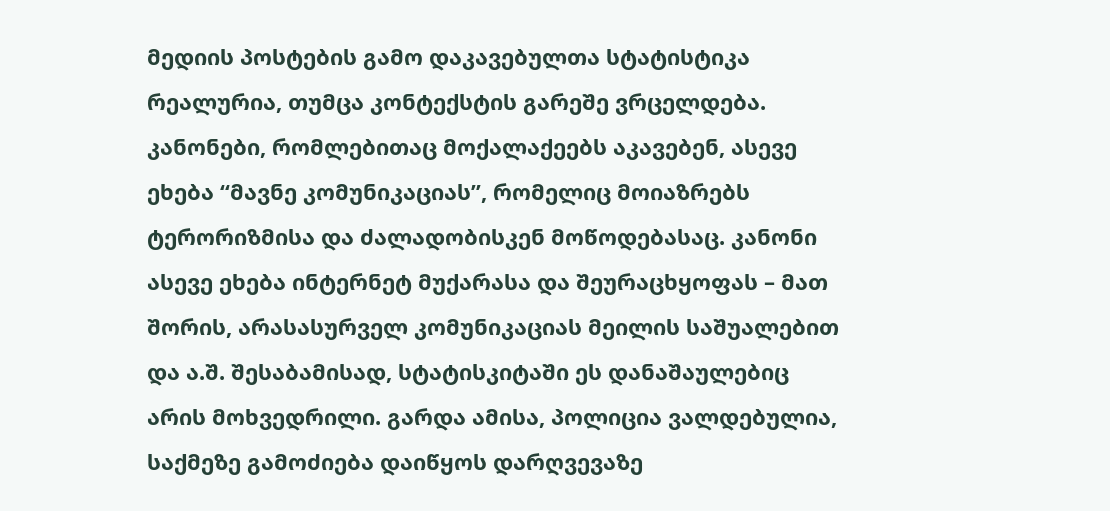მედიის პოსტების გამო დაკავებულთა სტატისტიკა რეალურია, თუმცა კონტექსტის გარეშე ვრცელდება. კანონები, რომლებითაც მოქალაქეებს აკავებენ, ასევე ეხება “მავნე კომუნიკაციას”, რომელიც მოიაზრებს ტერორიზმისა და ძალადობისკენ მოწოდებასაც. კანონი ასევე ეხება ინტერნეტ მუქარასა და შეურაცხყოფას – მათ შორის, არასასურველ კომუნიკაციას მეილის საშუალებით და ა.შ. შესაბამისად, სტატისკიტაში ეს დანაშაულებიც არის მოხვედრილი. გარდა ამისა, პოლიცია ვალდებულია, საქმეზე გამოძიება დაიწყოს დარღვევაზე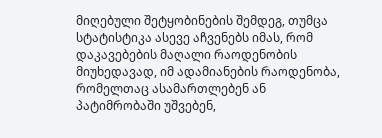მიღებული შეტყობინების შემდეგ, თუმცა სტატისტიკა ასევე აჩვენებს იმას, რომ დაკავებების მაღალი რაოდენობის მიუხედავად, იმ ადამიანების რაოდენობა, რომელთაც ასამართლებენ ან პატიმრობაში უშვებენ,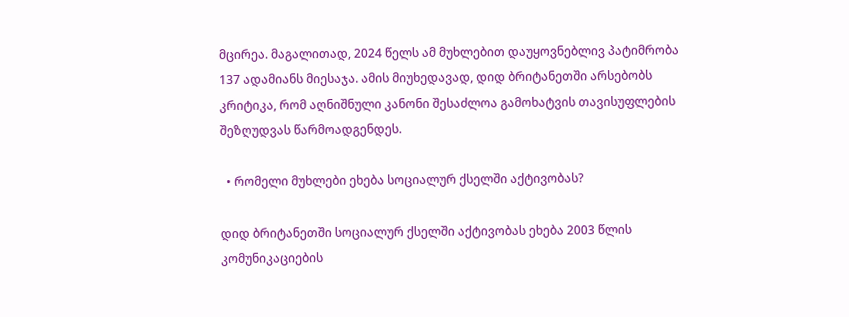მცირეა. მაგალითად, 2024 წელს ამ მუხლებით დაუყოვნებლივ პატიმრობა 137 ადამიანს მიესაჯა. ამის მიუხედავად, დიდ ბრიტანეთში არსებობს კრიტიკა, რომ აღნიშნული კანონი შესაძლოა გამოხატვის თავისუფლების შეზღუდვას წარმოადგენდეს.

  • რომელი მუხლები ეხება სოციალურ ქსელში აქტივობას?

დიდ ბრიტანეთში სოციალურ ქსელში აქტივობას ეხება 2003 წლის კომუნიკაციების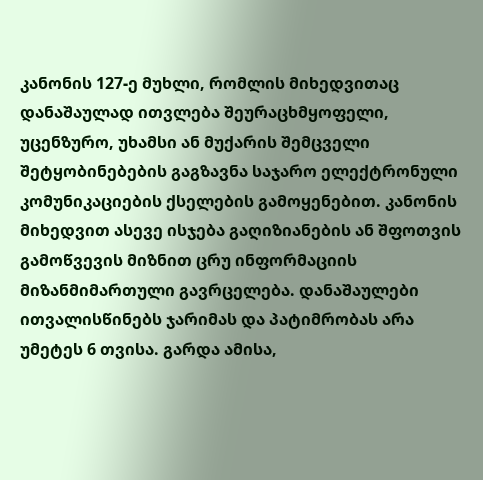კანონის 127-ე მუხლი, რომლის მიხედვითაც დანაშაულად ითვლება შეურაცხმყოფელი, უცენზურო, უხამსი ან მუქარის შემცველი შეტყობინებების გაგზავნა საჯარო ელექტრონული კომუნიკაციების ქსელების გამოყენებით. კანონის მიხედვით ასევე ისჯება გაღიზიანების ან შფოთვის გამოწვევის მიზნით ცრუ ინფორმაციის მიზანმიმართული გავრცელება. დანაშაულები ითვალისწინებს ჯარიმას და პატიმრობას არა უმეტეს 6 თვისა. გარდა ამისა,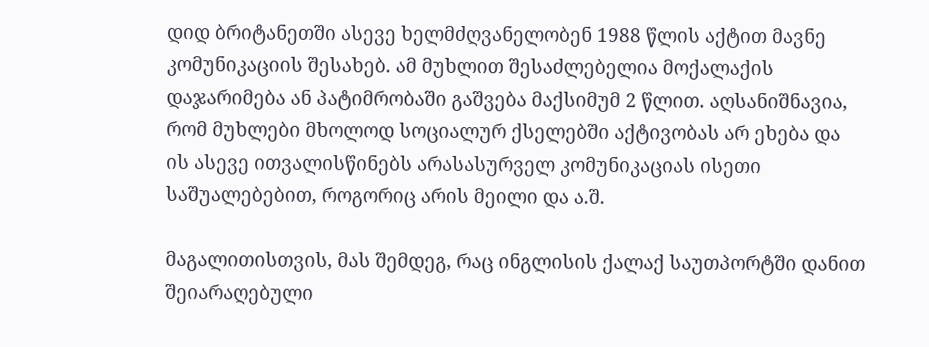დიდ ბრიტანეთში ასევე ხელმძღვანელობენ 1988 წლის აქტით მავნე კომუნიკაციის შესახებ. ამ მუხლით შესაძლებელია მოქალაქის დაჯარიმება ან პატიმრობაში გაშვება მაქსიმუმ 2 წლით. აღსანიშნავია, რომ მუხლები მხოლოდ სოციალურ ქსელებში აქტივობას არ ეხება და ის ასევე ითვალისწინებს არასასურველ კომუნიკაციას ისეთი საშუალებებით, როგორიც არის მეილი და ა.შ.

მაგალითისთვის, მას შემდეგ, რაც ინგლისის ქალაქ საუთპორტში დანით შეიარაღებული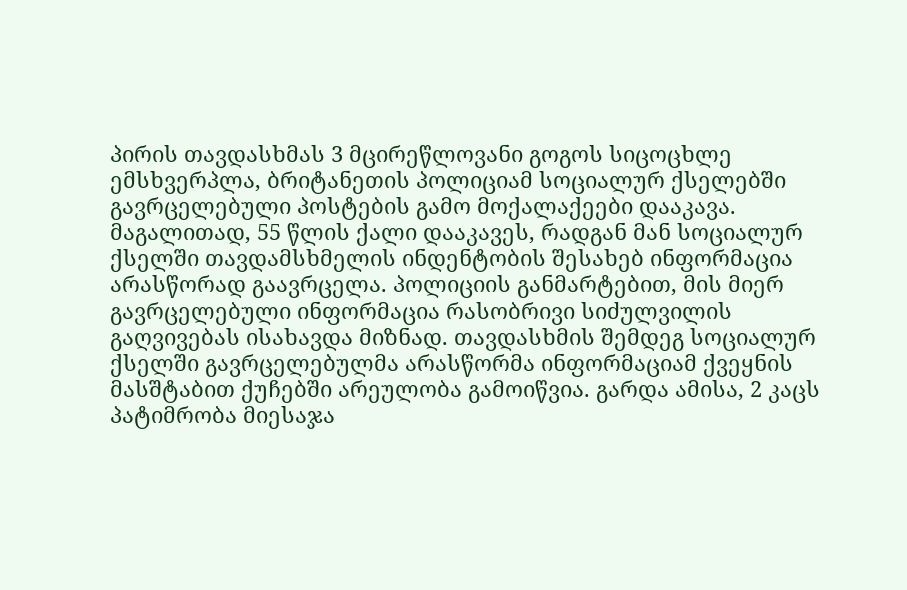პირის თავდასხმას 3 მცირეწლოვანი გოგოს სიცოცხლე ემსხვერპლა, ბრიტანეთის პოლიციამ სოციალურ ქსელებში გავრცელებული პოსტების გამო მოქალაქეები დააკავა. მაგალითად, 55 წლის ქალი დააკავეს, რადგან მან სოციალურ ქსელში თავდამსხმელის ინდენტობის შესახებ ინფორმაცია არასწორად გაავრცელა. პოლიციის განმარტებით, მის მიერ გავრცელებული ინფორმაცია რასობრივი სიძულვილის გაღვივებას ისახავდა მიზნად. თავდასხმის შემდეგ სოციალურ ქსელში გავრცელებულმა არასწორმა ინფორმაციამ ქვეყნის მასშტაბით ქუჩებში არეულობა გამოიწვია. გარდა ამისა, 2 კაცს პატიმრობა მიესაჯა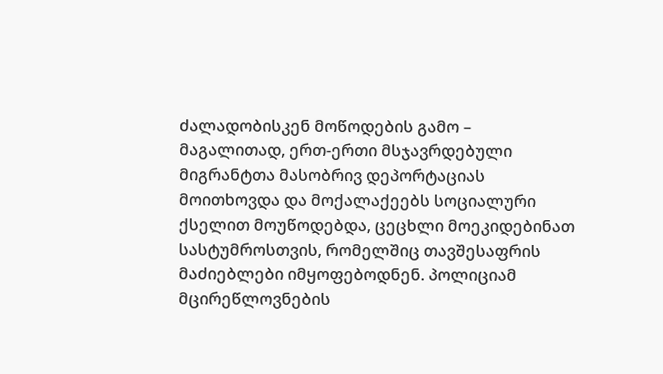ძალადობისკენ მოწოდების გამო – მაგალითად, ერთ-ერთი მსჯავრდებული მიგრანტთა მასობრივ დეპორტაციას მოითხოვდა და მოქალაქეებს სოციალური ქსელით მოუწოდებდა, ცეცხლი მოეკიდებინათ სასტუმროსთვის, რომელშიც თავშესაფრის მაძიებლები იმყოფებოდნენ. პოლიციამ მცირეწლოვნების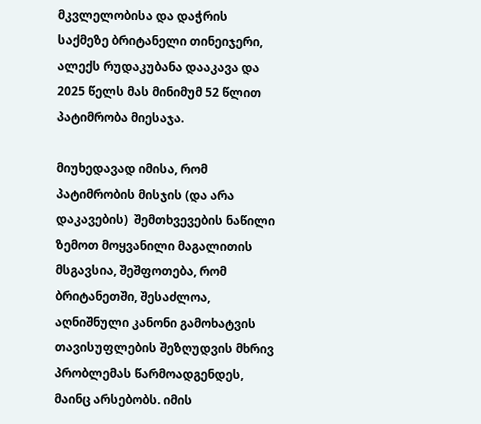მკვლელობისა და დაჭრის საქმეზე ბრიტანელი თინეიჯერი, ალექს რუდაკუბანა დააკავა და 2025 წელს მას მინიმუმ 52 წლით პატიმრობა მიესაჯა.

მიუხედავად იმისა, რომ პატიმრობის მისჯის (და არა დაკავების)  შემთხვევების ნაწილი ზემოთ მოყვანილი მაგალითის მსგავსია, შეშფოთება, რომ ბრიტანეთში, შესაძლოა, აღნიშნული კანონი გამოხატვის თავისუფლების შეზღუდვის მხრივ პრობლემას წარმოადგენდეს, მაინც არსებობს. იმის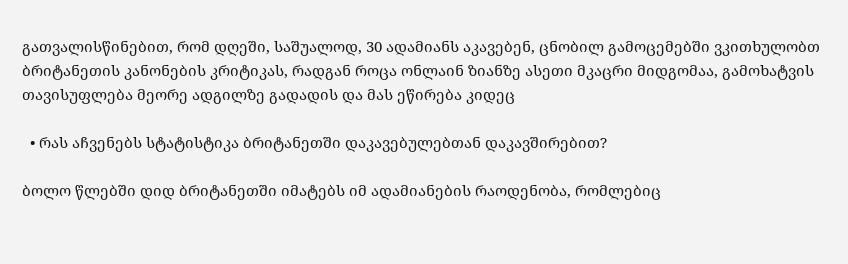გათვალისწინებით, რომ დღეში, საშუალოდ, 30 ადამიანს აკავებენ, ცნობილ გამოცემებში ვკითხულობთ ბრიტანეთის კანონების კრიტიკას, რადგან როცა ონლაინ ზიანზე ასეთი მკაცრი მიდგომაა, გამოხატვის თავისუფლება მეორე ადგილზე გადადის და მას ეწირება კიდეც

  • რას აჩვენებს სტატისტიკა ბრიტანეთში დაკავებულებთან დაკავშირებით?

ბოლო წლებში დიდ ბრიტანეთში იმატებს იმ ადამიანების რაოდენობა, რომლებიც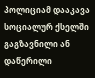პოლიციამ დააკავა სოციალურ ქსელში გაგზავნილი ან დაწერილი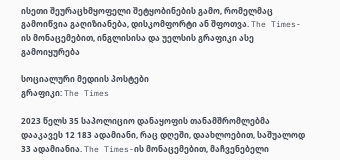ისეთი შეურაცხმყოფელი შეტყობინების გამო, რომელმაც გამოიწვია გაღიზიანება, დისკომფორტი ან შფოთვა. The Times-ის მონაცემებით, ინგლისისა და უელსის გრაფიკი ასე გამოიყურება

სოციალური მედიის პოსტები
გრაფიკი: The Times

2023 წელს 35 საპოლიციო დანაყოფის თანამშრომლებმა დააკავეს 12 183 ადამიანი, რაც დღეში, დაახლოებით, საშუალოდ 33 ადამიანია. The Times-ის მონაცემებით, მაჩვენებელი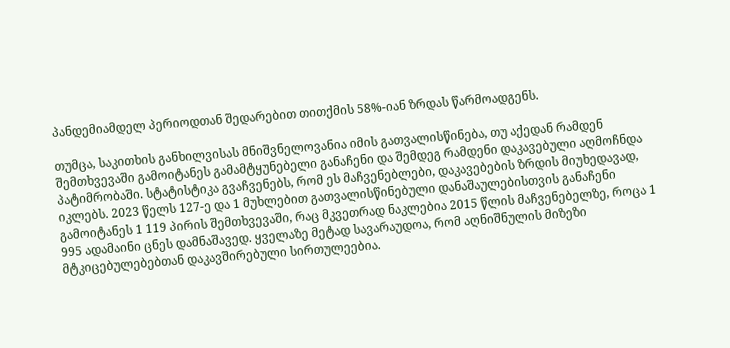პანდემიამდელ პერიოდთან შედარებით თითქმის 58%-იან ზრდას წარმოადგენს.

თუმცა, საკითხის განხილვისას მნიშვნელოვანია იმის გათვალისწინება, თუ აქედან რამდენ შემთხვევაში გამოიტანეს გამამტყუნებელი განაჩენი და შემდეგ რამდენი დაკავებული აღმოჩნდა პატიმრობაში. სტატისტიკა გვაჩვენებს, რომ ეს მაჩვენებლები, დაკავებების ზრდის მიუხედავად, იკლებს. 2023 წელს 127-ე და 1 მუხლებით გათვალისწინებული დანაშაულებისთვის განაჩენი გამოიტანეს 1 119 პირის შემთხვევაში, რაც მკვეთრად ნაკლებია 2015 წლის მაჩვენებელზე, როცა 1 995 ადამაინი ცნეს დამნაშავედ. ყველაზე მეტად სავარაუდოა, რომ აღნიშნულის მიზეზი მტკიცებულებებთან დაკავშირებული სირთულეებია.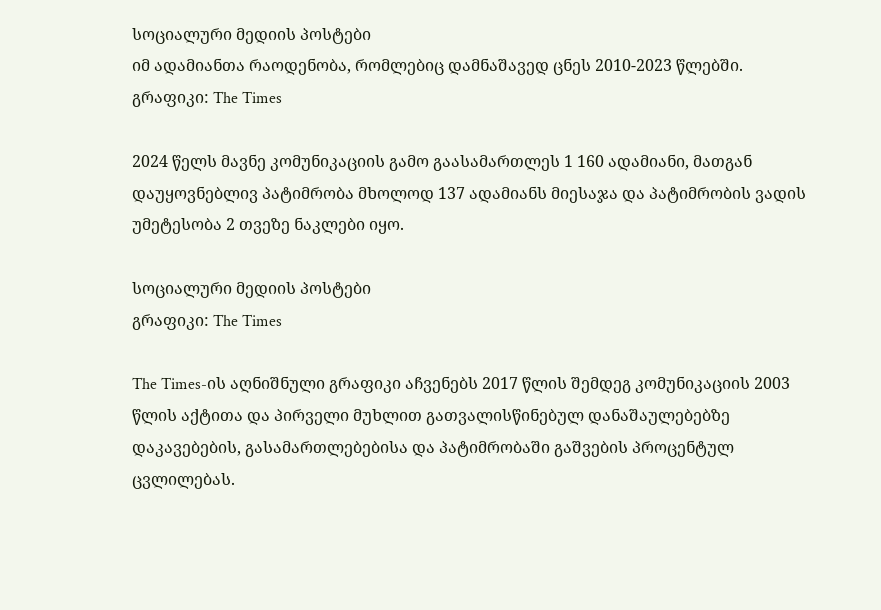სოციალური მედიის პოსტები
იმ ადამიანთა რაოდენობა, რომლებიც დამნაშავედ ცნეს 2010-2023 წლებში. გრაფიკი: The Times

2024 წელს მავნე კომუნიკაციის გამო გაასამართლეს 1 160 ადამიანი, მათგან დაუყოვნებლივ პატიმრობა მხოლოდ 137 ადამიანს მიესაჯა და პატიმრობის ვადის უმეტესობა 2 თვეზე ნაკლები იყო.

სოციალური მედიის პოსტები
გრაფიკი: The Times

The Times-ის აღნიშნული გრაფიკი აჩვენებს 2017 წლის შემდეგ კომუნიკაციის 2003 წლის აქტითა და პირველი მუხლით გათვალისწინებულ დანაშაულებებზე დაკავებების, გასამართლებებისა და პატიმრობაში გაშვების პროცენტულ ცვლილებას.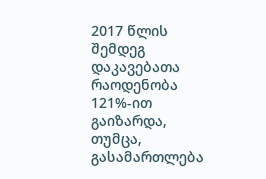2017 წლის შემდეგ დაკავებათა რაოდენობა 121%-ით გაიზარდა, თუმცა, გასამართლება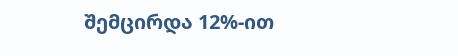შემცირდა 12%-ით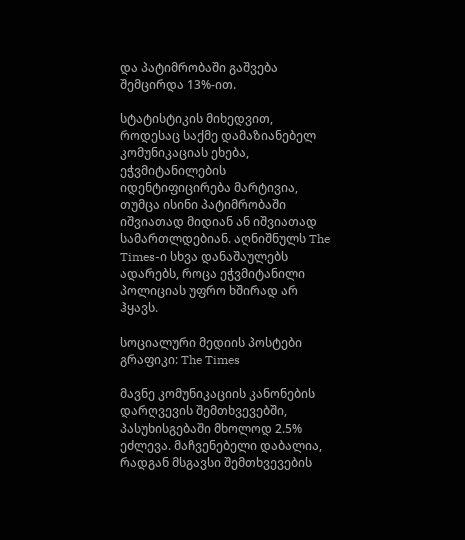და პატიმრობაში გაშვება შემცირდა 13%-ით.

სტატისტიკის მიხედვით, როდესაც საქმე დამაზიანებელ კომუნიკაციას ეხება, ეჭვმიტანილების იდენტიფიცირება მარტივია, თუმცა ისინი პატიმრობაში იშვიათად მიდიან ან იშვიათად სამართლდებიან. აღნიშნულს The Times-ი სხვა დანაშაულებს ადარებს, როცა ეჭვმიტანილი პოლიციას უფრო ხშირად არ ჰყავს.

სოციალური მედიის პოსტები
გრაფიკი: The Times

მავნე კომუნიკაციის კანონების დარღვევის შემთხვევებში, პასუხისგებაში მხოლოდ 2.5% ეძლევა. მაჩვენებელი დაბალია, რადგან მსგავსი შემთხვევების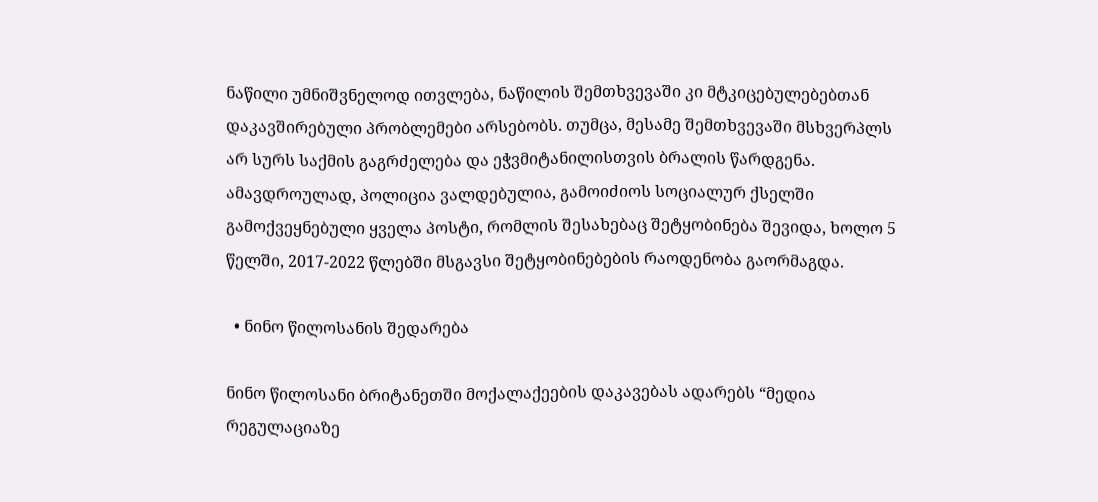ნაწილი უმნიშვნელოდ ითვლება, ნაწილის შემთხვევაში კი მტკიცებულებებთან დაკავშირებული პრობლემები არსებობს. თუმცა, მესამე შემთხვევაში მსხვერპლს არ სურს საქმის გაგრძელება და ეჭვმიტანილისთვის ბრალის წარდგენა. ამავდროულად, პოლიცია ვალდებულია, გამოიძიოს სოციალურ ქსელში გამოქვეყნებული ყველა პოსტი, რომლის შესახებაც შეტყობინება შევიდა, ხოლო 5 წელში, 2017-2022 წლებში მსგავსი შეტყობინებების რაოდენობა გაორმაგდა.

  • ნინო წილოსანის შედარება

ნინო წილოსანი ბრიტანეთში მოქალაქეების დაკავებას ადარებს “მედია რეგულაციაზე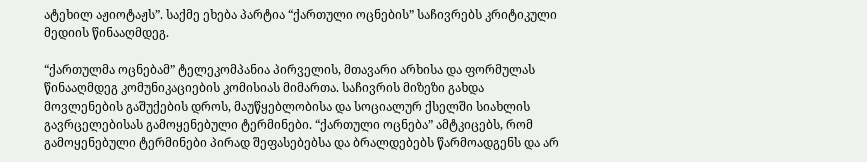ატეხილ აჟიოტაჟს”. საქმე ეხება პარტია “ქართული ოცნების” საჩივრებს კრიტიკული მედიის წინააღმდეგ.

“ქართულმა ოცნებამ” ტელეკომპანია პირველის, მთავარი არხისა და ფორმულას წინააღმდეგ კომუნიკაციების კომისიას მიმართა. საჩივრის მიზეზი გახდა მოვლენების გაშუქების დროს, მაუწყებლობისა და სოციალურ ქსელში სიახლის გავრცელებისას გამოყენებული ტერმინები. “ქართული ოცნება” ამტკიცებს, რომ გამოყენებული ტერმინები პირად შეფასებებსა და ბრალდებებს წარმოადგენს და არ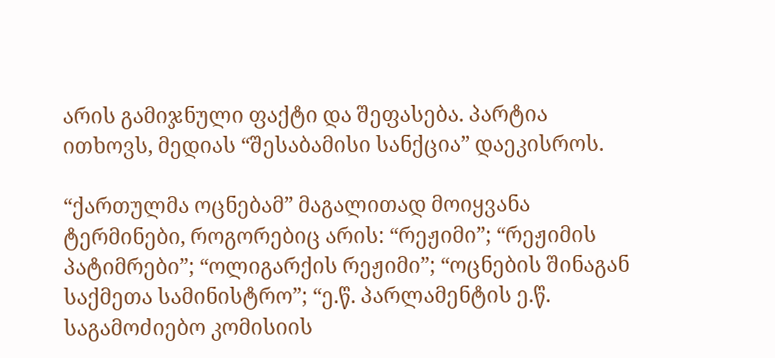არის გამიჯნული ფაქტი და შეფასება. პარტია ითხოვს, მედიას “შესაბამისი სანქცია” დაეკისროს.

“ქართულმა ოცნებამ” მაგალითად მოიყვანა ტერმინები, როგორებიც არის: “რეჟიმი”; “რეჟიმის პატიმრები”; “ოლიგარქის რეჟიმი”; “ოცნების შინაგან საქმეთა სამინისტრო”; “ე.წ. პარლამენტის ე.წ. საგამოძიებო კომისიის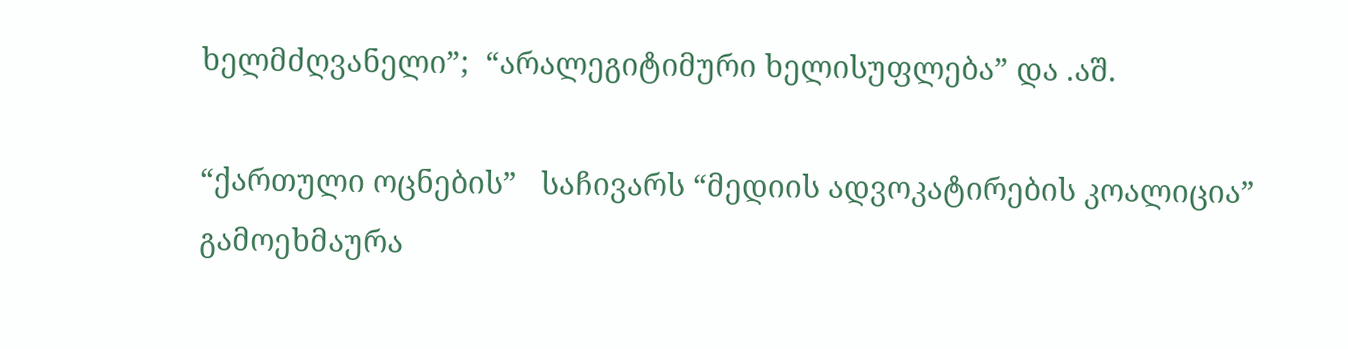ხელმძღვანელი”;  “არალეგიტიმური ხელისუფლება” და .აშ.

“ქართული ოცნების”   საჩივარს “მედიის ადვოკატირების კოალიცია” გამოეხმაურა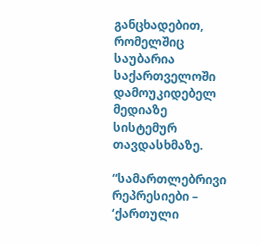განცხადებით, რომელშიც საუბარია საქართველოში დამოუკიდებელ მედიაზე სისტემურ თავდასხმაზე.

“სამართლებრივი რეპრესიები – ‘ქართული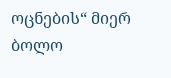ოცნების“ მიერ ბოლო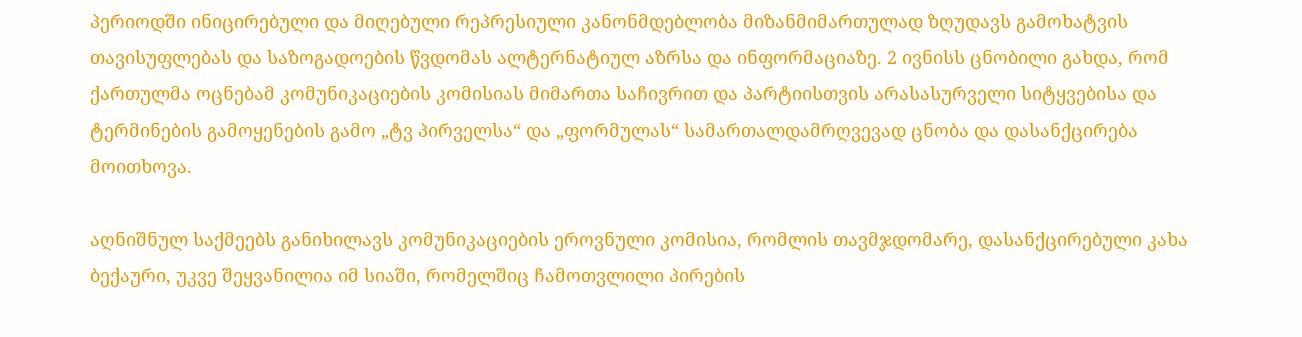პერიოდში ინიცირებული და მიღებული რეპრესიული კანონმდებლობა მიზანმიმართულად ზღუდავს გამოხატვის თავისუფლებას და საზოგადოების წვდომას ალტერნატიულ აზრსა და ინფორმაციაზე. 2 ივნისს ცნობილი გახდა, რომ ქართულმა ოცნებამ კომუნიკაციების კომისიას მიმართა საჩივრით და პარტიისთვის არასასურველი სიტყვებისა და ტერმინების გამოყენების გამო „ტვ პირველსა“ და „ფორმულას“ სამართალდამრღვევად ცნობა და დასანქცირება მოითხოვა.

აღნიშნულ საქმეებს განიხილავს კომუნიკაციების ეროვნული კომისია, რომლის თავმჯდომარე, დასანქცირებული კახა ბექაური, უკვე შეყვანილია იმ სიაში, რომელშიც ჩამოთვლილი პირების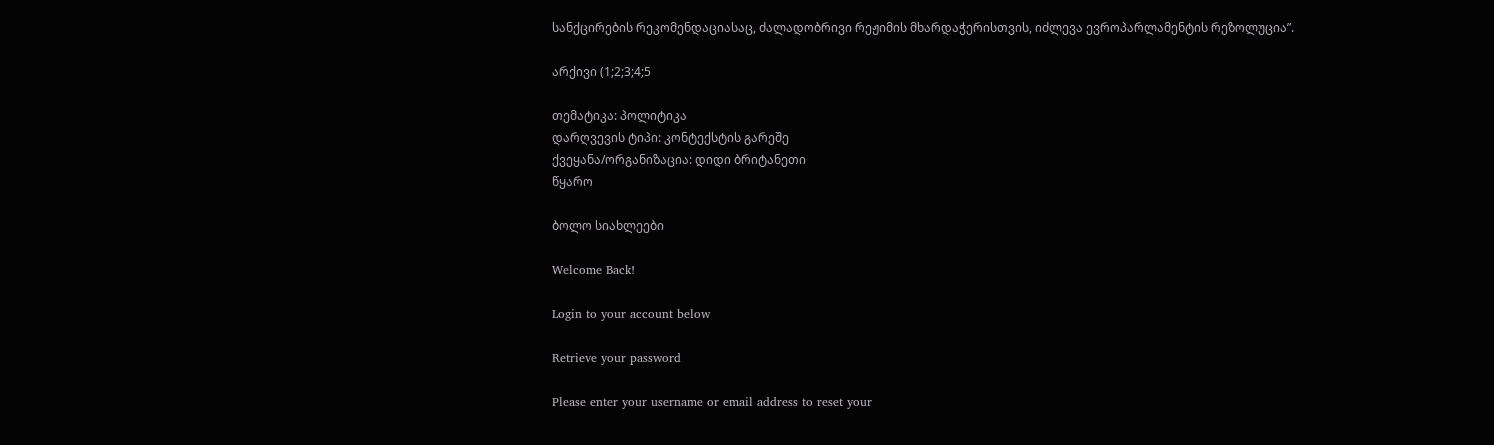სანქცირების რეკომენდაციასაც, ძალადობრივი რეჟიმის მხარდაჭერისთვის, იძლევა ევროპარლამენტის რეზოლუცია”.

არქივი (1;2;3;4;5

თემატიკა: პოლიტიკა
დარღვევის ტიპი: კონტექსტის გარეშე
ქვეყანა/ორგანიზაცია: დიდი ბრიტანეთი
წყარო

ბოლო სიახლეები

Welcome Back!

Login to your account below

Retrieve your password

Please enter your username or email address to reset your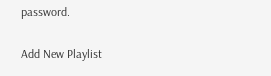password.

Add New Playlist